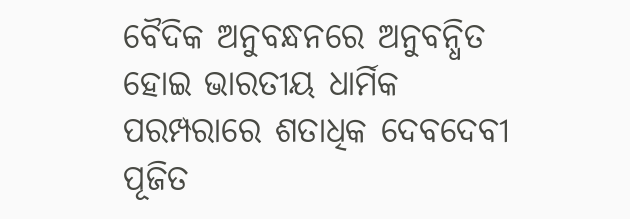ବୈଦିକ ଅନୁବନ୍ଧନରେ ଅନୁବନ୍ଧିତ ହୋଇ ଭାରତୀୟ ଧାର୍ମିକ ପରମ୍ପରାରେ ଶତାଧିକ ଦେବଦେବୀ ପୂଜିତ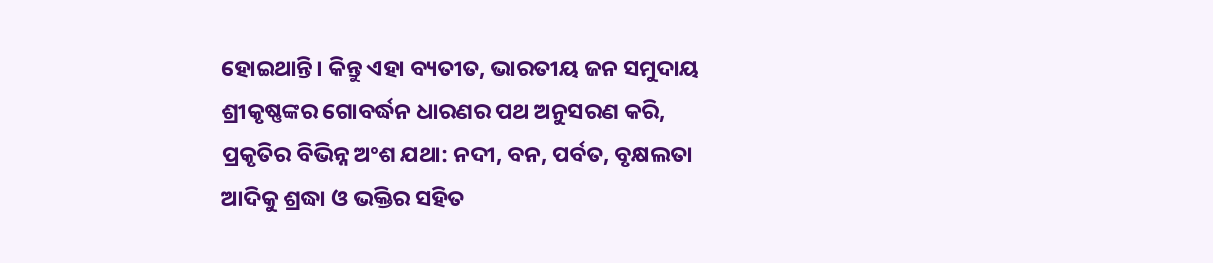ହୋଇଥାନ୍ତି। କିନ୍ତୁ ଏହା ବ୍ୟତୀତ, ଭାରତୀୟ ଜନ ସମୁଦାୟ ଶ୍ରୀକୃଷ୍ଣଙ୍କର ଗୋବର୍ଦ୍ଧନ ଧାରଣର ପଥ ଅନୁସରଣ କରି, ପ୍ରକୃତିର ବିଭିନ୍ନ ଅଂଶ ଯଥା: ନଦୀ, ବନ, ପର୍ବତ, ବୃକ୍ଷଲତା ଆଦିକୁ ଶ୍ରଦ୍ଧା ଓ ଭକ୍ତିର ସହିତ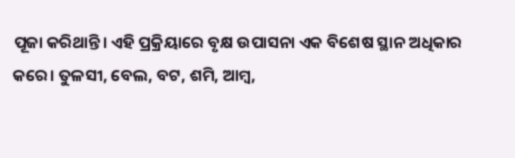ପୂଜା କରିଥାନ୍ତି। ଏହି ପ୍ରକ୍ରିୟାରେ ବୃକ୍ଷ ଉପାସନା ଏକ ବିଶେଷ ସ୍ଥାନ ଅଧିକାର କରେ। ତୁଳସୀ, ବେଲ, ବଟ, ଶମି, ଆମ୍ବ,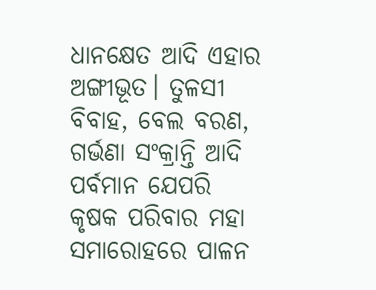ଧାନକ୍ଷେତ ଆଦି ଏହାର ଅଙ୍ଗୀଭୂତ। ତୁଳସୀ ବିବାହ, ବେଲ ବରଣ, ଗର୍ଭଣା ସଂକ୍ରାନ୍ତି ଆଦି ପର୍ବମାନ ଯେପରି କୃଷକ ପରିବାର ମହା ସମାରୋହରେ ପାଳନ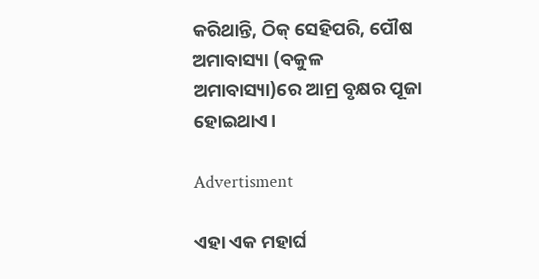କରିଥାନ୍ତି, ଠିକ୍ ସେହିପରି, ପୌଷ ଅମାବାସ୍ୟା (ବକୁଳ ଅମାବାସ୍ୟା)ରେ ଆମ୍ର ବୃକ୍ଷର ପୂଜା ହୋଇଥାଏ।

Advertisment

ଏହା ଏକ ମହାର୍ଘ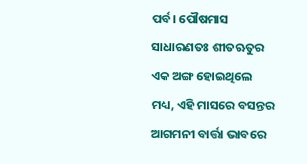ପର୍ବ। ପୌଷମାସ ସାଧାରଣତଃ ଶୀତଋତୁର ଏକ ଅଙ୍ଗ ହୋଇଥିଲେ ମଧ୍ୟ, ଏହି ମାସରେ ବସନ୍ତର ଆଗମନୀ ବାର୍ତ୍ତା ଭାବରେ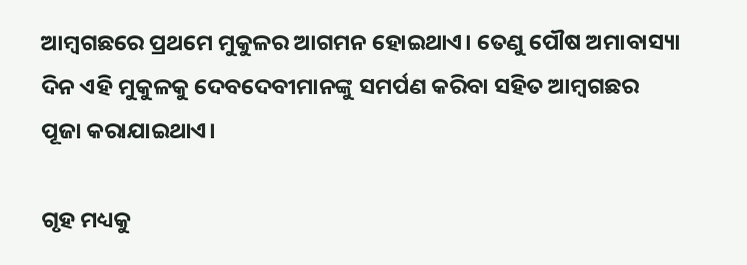ଆମ୍ବଗଛରେ ପ୍ରଥମେ ମୁକୁଳର ଆଗମନ ହୋଇଥାଏ। ତେଣୁ ପୌଷ ଅମାବାସ୍ୟା ଦିନ ଏହି ମୁକୁଳକୁ ଦେବଦେବୀମାନଙ୍କୁ ସମର୍ପଣ କରିବା ସହିତ ଆମ୍ବଗଛର ପୂଜା କରାଯାଇଥାଏ।

ଗୃହ ମଧ୍ୟକୁ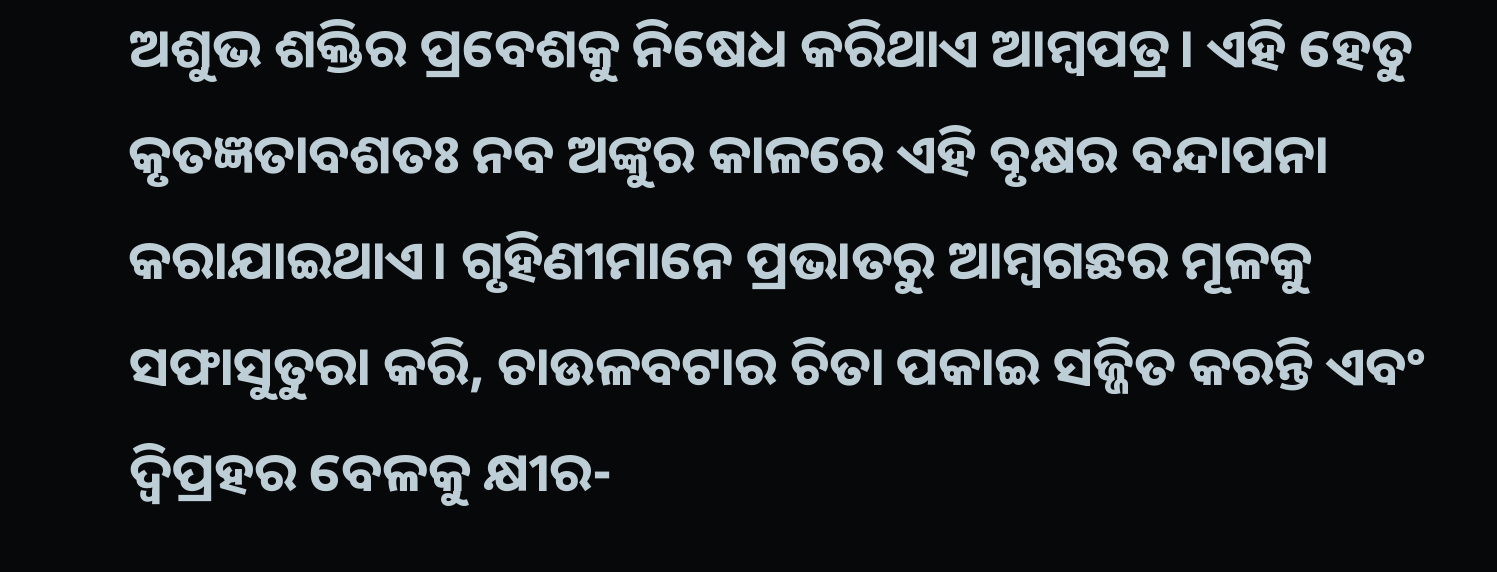ଅଶୁଭ ଶକ୍ତିର ପ୍ରବେଶକୁ ନିଷେଧ କରିଥାଏ ଆମ୍ବପତ୍ର। ଏହି ହେତୁ କୃତଜ୍ଞତାବଶତଃ ନବ ଅଙ୍କୁର କାଳରେ ଏହି ବୃକ୍ଷର ବନ୍ଦାପନା କରାଯାଇଥାଏ। ଗୃହିଣୀମାନେ ପ୍ରଭାତରୁ ଆମ୍ବଗଛର ମୂଳକୁ ସଫାସୁତୁରା କରି, ଚାଉଳବଟାର ଚିତା ପକାଇ ସଜ୍ଜିତ କରନ୍ତି ଏବଂ ଦ୍ୱିପ୍ରହର ବେଳକୁ କ୍ଷୀର-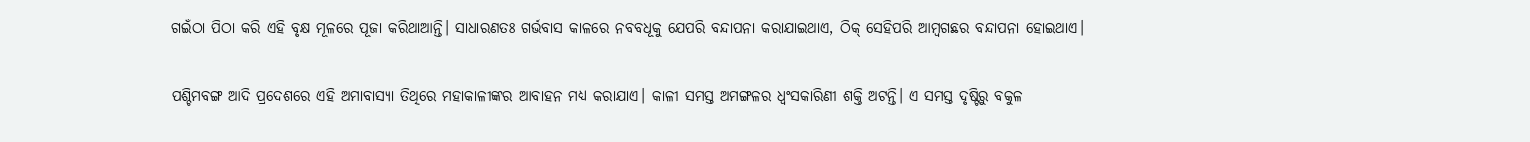ଗଇଁଠା ପିଠା କରି ଏହି ବୃକ୍ଷ ମୂଳରେ ପୂଜା କରିଥାଆନ୍ତି। ସାଧାରଣତଃ ଗର୍ଭବାସ କାଳରେ ନବବଧୂକୁ ଯେପରି ବନ୍ଦାପନା କରାଯାଇଥାଏ, ଠିକ୍ ସେହିପରି ଆମ୍ବଗଛର ବନ୍ଦାପନା ହୋଇଥାଏ।

ପଶ୍ଚିମବଙ୍ଗ ଆଦି ପ୍ରଦେଶରେ ଏହି ଅମାବାସ୍ୟା ତିଥିରେ ମହାକାଳୀଙ୍କର ଆବାହନ ମଧ୍ୟ କରାଯାଏ। କାଳୀ ସମସ୍ତ ଅମଙ୍ଗଳର ଧ୍ୱଂସକାରିଣୀ ଶକ୍ତି ଅଟନ୍ତି। ଏ ସମସ୍ତ ଦୃଷ୍ଟିରୁ ବକୁଳ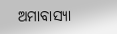ଅମାବାସ୍ୟା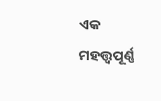ଏକ ମହତ୍ତ୍ୱପୂର୍ଣ୍ଣ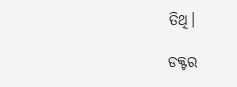ତିଥି।

ଡକ୍ଟର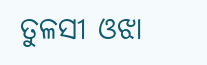ତୁଳସୀ ଓଝା